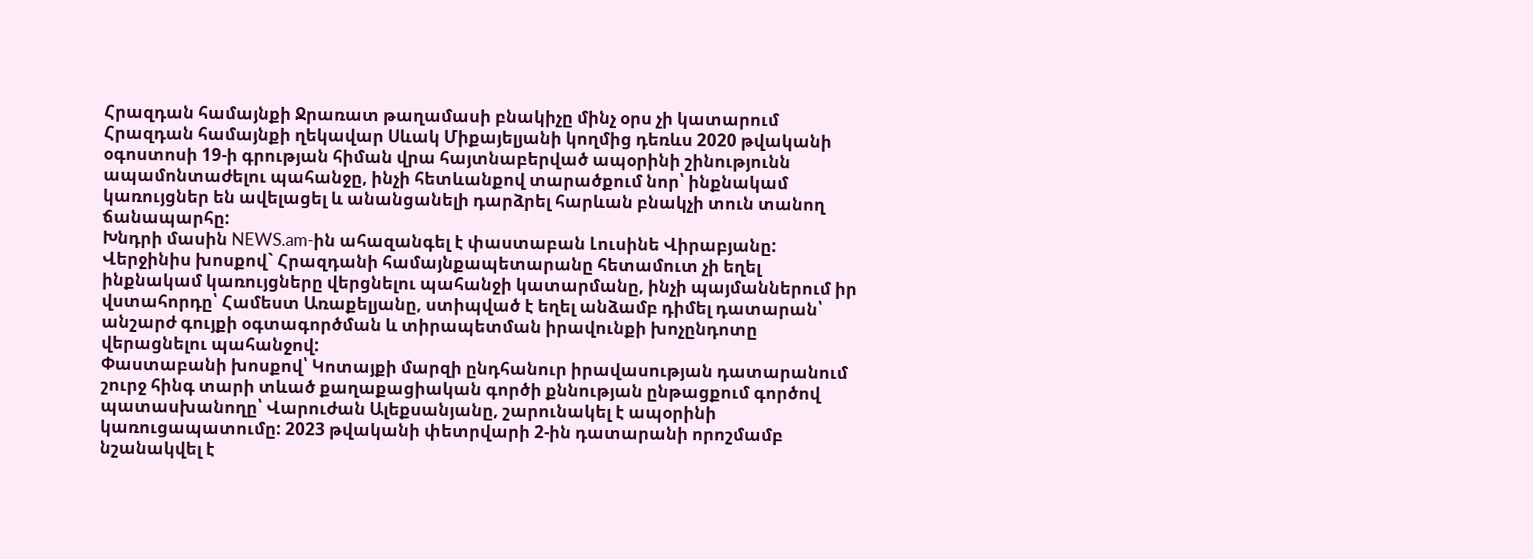Հրազդան համայնքի Ջրառատ թաղամասի բնակիչը մինչ օրս չի կատարում Հրազդան համայնքի ղեկավար Սևակ Միքայելյանի կողմից դեռևս 2020 թվականի օգոստոսի 19-ի գրության հիման վրա հայտնաբերված ապօրինի շինությունն ապամոնտաժելու պահանջը, ինչի հետևանքով տարածքում նոր՝ ինքնակամ կառույցներ են ավելացել և անանցանելի դարձրել հարևան բնակչի տուն տանող ճանապարհը:
Խնդրի մասին NEWS.am-ին ահազանգել է փաստաբան Լուսինե Վիրաբյանը: Վերջինիս խոսքով` Հրազդանի համայնքապետարանը հետամուտ չի եղել ինքնակամ կառույցները վերցնելու պահանջի կատարմանը, ինչի պայմաններում իր վստահորդը՝ Համեստ Առաքելյանը, ստիպված է եղել անձամբ դիմել դատարան՝ անշարժ գույքի օգտագործման և տիրապետման իրավունքի խոչընդոտը վերացնելու պահանջով:
Փաստաբանի խոսքով՝ Կոտայքի մարզի ընդհանուր իրավասության դատարանում շուրջ հինգ տարի տևած քաղաքացիական գործի քննության ընթացքում գործով պատասխանողը՝ Վարուժան Ալեքսանյանը, շարունակել է ապօրինի կառուցապատումը: 2023 թվականի փետրվարի 2-ին դատարանի որոշմամբ նշանակվել է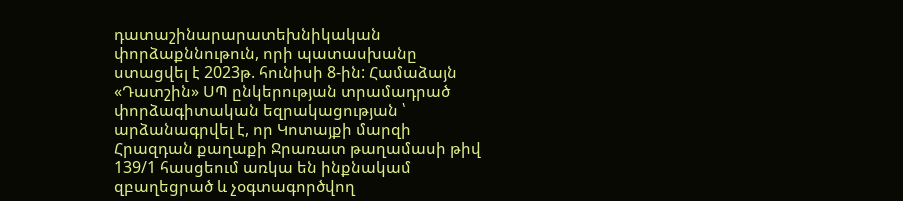դատաշինարարատեխնիկական փորձաքննութուն, որի պատասխանը ստացվել է 2023թ. հունիսի 8-ին: Համաձայն «Դատշին» ՍՊ ընկերության տրամադրած փորձագիտական եզրակացության ՝ արձանագրվել է, որ Կոտայքի մարզի Հրազդան քաղաքի Ջրառատ թաղամասի թիվ 139/1 հասցեում առկա են ինքնակամ զբաղեցրած և չօգտագործվող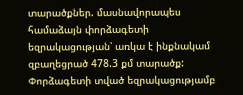տարածքներ. մասնավորապես համաձայն փորձագետի եզրակացության՝ առկա է ինքնակամ զբաղեցրած 478.3 քմ տարածք:
Փորձագետի տված եզրակացությամբ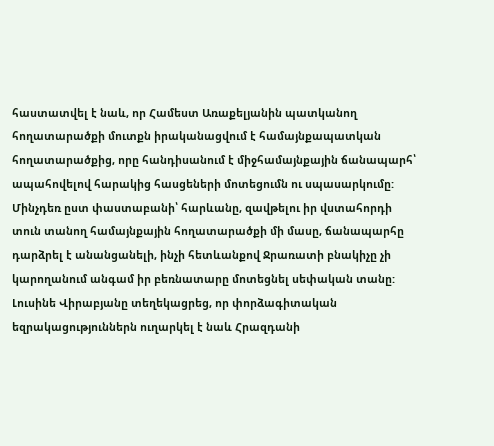հաստատվել է նաև, որ Համեստ Առաքելյանին պատկանող հողատարածքի մուտքն իրականացվում է համայնքապատկան հողատարածքից, որը հանդիսանում է միջհամայնքային ճանապարհ՝ ապահովելով հարակից հասցեների մոտեցումն ու սպասարկումը: Մինչդեռ ըստ փաստաբանի՝ հարևանը, զավթելու իր վստահորդի տուն տանող համայնքային հողատարածքի մի մասը, ճանապարհը դարձրել է անանցանելի, ինչի հետևանքով Ջրառատի բնակիչը չի կարողանում անգամ իր բեռնատարը մոտեցնել սեփական տանը:
Լուսինե Վիրաբյանը տեղեկացրեց, որ փորձագիտական եզրակացություններն ուղարկել է նաև Հրազդանի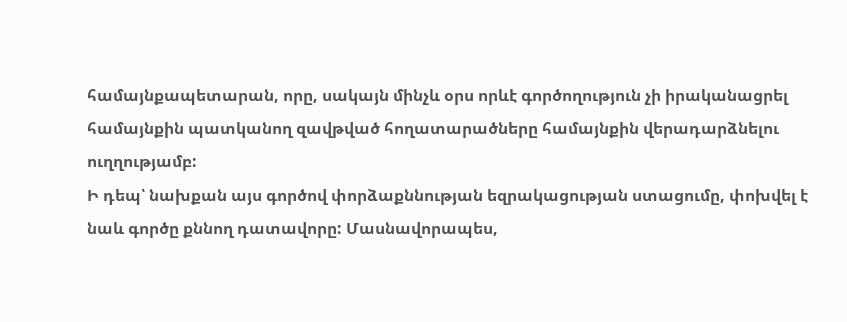համայնքապետարան, որը, սակայն մինչև օրս որևէ գործողություն չի իրականացրել համայնքին պատկանող զավթված հողատարածները համայնքին վերադարձնելու ուղղությամբ:
Ի դեպ՝ նախքան այս գործով փորձաքննության եզրակացության ստացումը, փոխվել է նաև գործը քննող դատավորը: Մասնավորապես,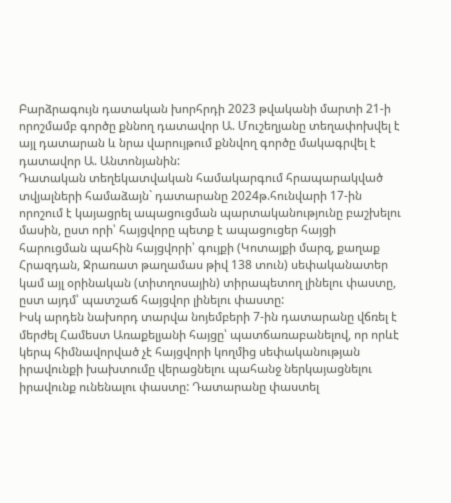Բարձրագույն դատական խորհրդի 2023 թվականի մարտի 21-ի որոշմամբ գործը քննող դատավոր Ա. Մուշեղյանը տեղափոխվել է այլ դատարան և նրա վարույթում քննվող գործը մակագրվել է դատավոր Ա. Անտոնյանին:
Դատական տեղեկատվական համակարգում հրապարակված տվյալների համաձայն` դատարանը 2024թ.հունվարի 17-ին որոշում է կայացրել ապացուցման պարտականությունը բաշխելու մասին, ըստ որի՝ հայցվորը պետք է ապացուցեր հայցի հարուցման պահին հայցվորի՝ գույքի (Կոտայքի մարզ, քաղաք Հրազդան, Ջրառատ թաղամաս թիվ 138 տուն) սեփականատեր կամ այլ օրինական (տիտղոսային) տիրապետող լինելու փաստը, ըստ այդմ՝ պատշաճ հայցվոր լինելու փաստը:
Իսկ արդեն նախորդ տարվա նոյեմբերի 7-ին դատարանը վճռել է մերժել Համեստ Առաքելյանի հայցը՝ պատճառաբանելով, որ որևէ կերպ հիմնավորված չէ հայցվորի կողմից սեփականության իրավունքի խախտումը վերացնելու պահանջ ներկայացնելու իրավունք ունենալու փաստը: Դատարանը փաստել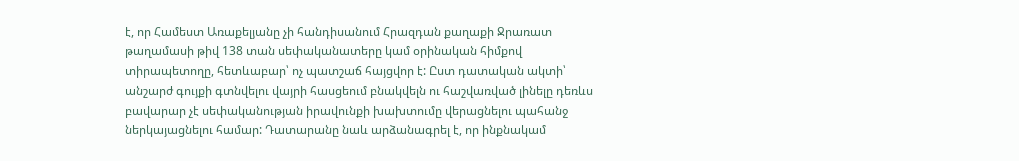է, որ Համեստ Առաքելյանը չի հանդիսանում Հրազդան քաղաքի Ջրառատ թաղամասի թիվ 138 տան սեփականատերը կամ օրինական հիմքով տիրապետողը, հետևաբար՝ ոչ պատշաճ հայցվոր է: Ըստ դատական ակտի՝ անշարժ գույքի գտնվելու վայրի հասցեում բնակվելն ու հաշվառված լինելը դեռևս բավարար չէ սեփականության իրավունքի խախտումը վերացնելու պահանջ ներկայացնելու համար: Դատարանը նաև արձանագրել է, որ ինքնակամ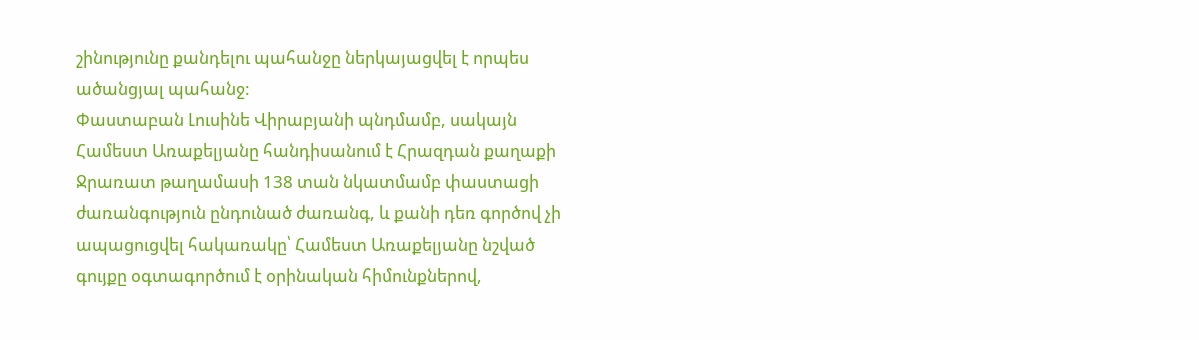շինությունը քանդելու պահանջը ներկայացվել է որպես ածանցյալ պահանջ:
Փաստաբան Լուսինե Վիրաբյանի պնդմամբ, սակայն Համեստ Առաքելյանը հանդիսանում է Հրազդան քաղաքի Ջրառատ թաղամասի 138 տան նկատմամբ փաստացի ժառանգություն ընդունած ժառանգ, և քանի դեռ գործով չի ապացուցվել հակառակը՝ Համեստ Առաքելյանը նշված գույքը օգտագործում է օրինական հիմունքներով,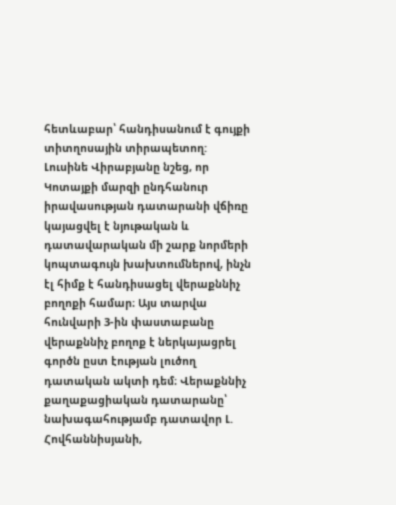հետևաբար՝ հանդիսանում է գույքի տիտղոսային տիրապետող:
Լուսինե Վիրաբյանը նշեց, որ Կոտայքի մարզի ընդհանուր իրավասության դատարանի վճիռը կայացվել է նյութական և դատավարական մի շարք նորմերի կոպտագույն խախտումներով, ինչն էլ հիմք է հանդիսացել վերաքննիչ բողոքի համար։ Այս տարվա հունվարի 3-ին փաստաբանը վերաքննիչ բողոք է ներկայացրել գործն ըստ էության լուծող դատական ակտի դեմ։ Վերաքննիչ քաղաքացիական դատարանը՝ նախագահությամբ դատավոր Լ. Հովհաննիսյանի,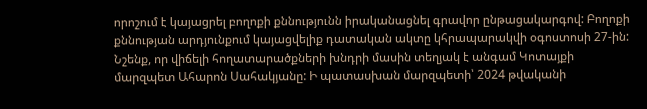որոշում է կայացրել բողոքի քննությունն իրականացնել գրավոր ընթացակարգով: Բողոքի քննության արդյունքում կայացվելիք դատական ակտը կհրապարակվի օգոստոսի 27-ին:
Նշենք, որ վիճելի հողատարածքների խնդրի մասին տեղյակ է անգամ Կոտայքի մարզպետ Ահարոն Սահակյանը: Ի պատասխան մարզպետի՝ 2024 թվականի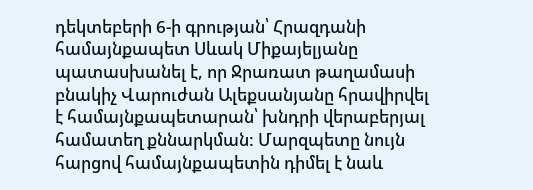դեկտեբերի 6-ի գրության՝ Հրազդանի համայնքապետ Սևակ Միքայելյանը պատասխանել է, որ Ջրառատ թաղամասի բնակիչ Վարուժան Ալեքսանյանը հրավիրվել է համայնքապետարան՝ խնդրի վերաբերյալ համատեղ քննարկման: Մարզպետը նույն հարցով համայնքապետին դիմել է նաև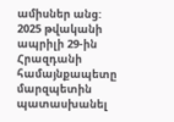ամիսներ անց: 2025 թվականի ապրիլի 29-ին Հրազդանի համայնքապետը մարզպետին պատասխանել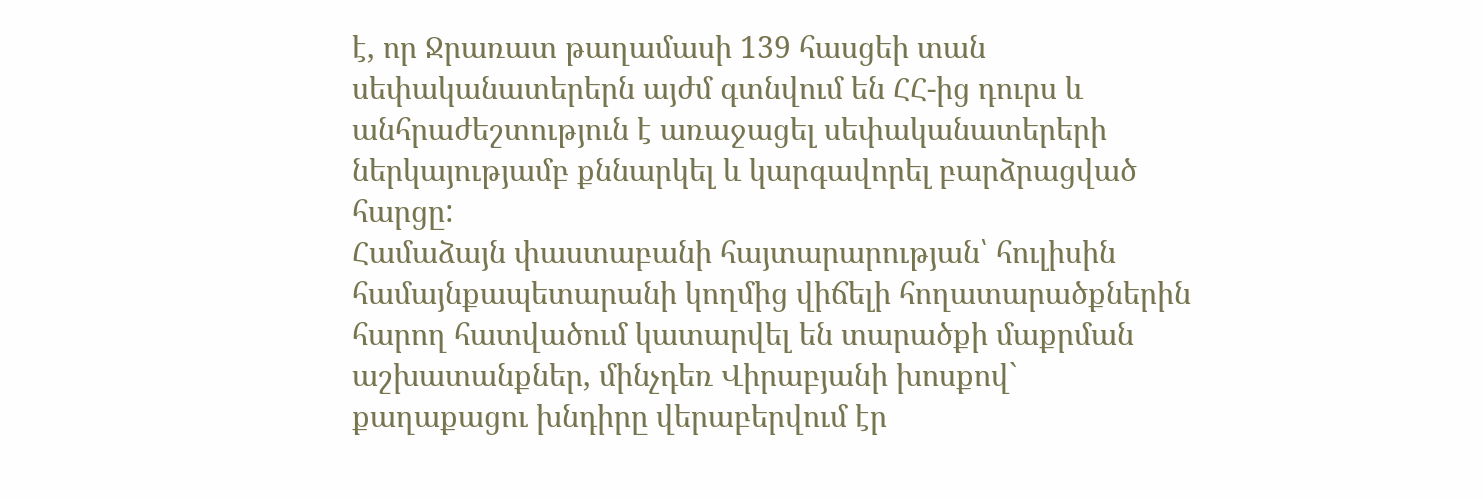է, որ Ջրառատ թաղամասի 139 հասցեի տան սեփականատերերն այժմ գտնվում են ՀՀ-ից դուրս և անհրաժեշտություն է առաջացել սեփականատերերի ներկայությամբ քննարկել և կարգավորել բարձրացված հարցը:
Համաձայն փաստաբանի հայտարարության՝ հուլիսին համայնքապետարանի կողմից վիճելի հողատարածքներին հարող հատվածում կատարվել են տարածքի մաքրման աշխատանքներ, մինչդեռ Վիրաբյանի խոսքով` քաղաքացու խնդիրը վերաբերվում էր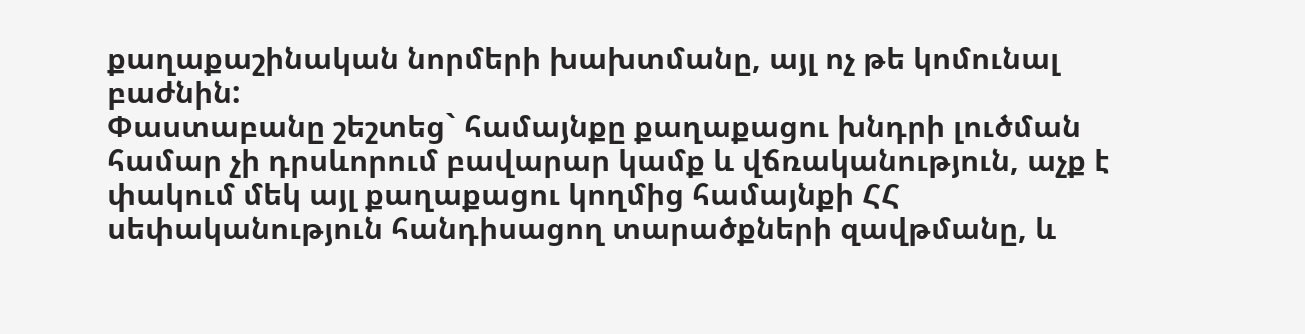քաղաքաշինական նորմերի խախտմանը, այլ ոչ թե կոմունալ բաժնին:
Փաստաբանը շեշտեց` համայնքը քաղաքացու խնդրի լուծման համար չի դրսևորում բավարար կամք և վճռականություն, աչք է փակում մեկ այլ քաղաքացու կողմից համայնքի ՀՀ սեփականություն հանդիսացող տարածքների զավթմանը, և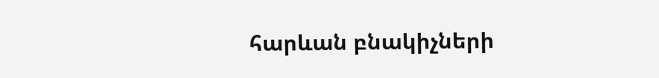հարևան բնակիչների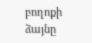բողոքի ձայնը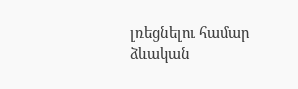լռեցնելու համար ձևական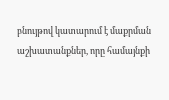բնույթով կատարում է մաքրման աշխատանքներ, որը համայնքի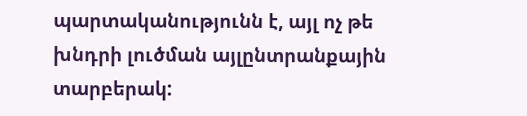պարտականությունն է, այլ ոչ թե խնդրի լուծման այլընտրանքային տարբերակ: